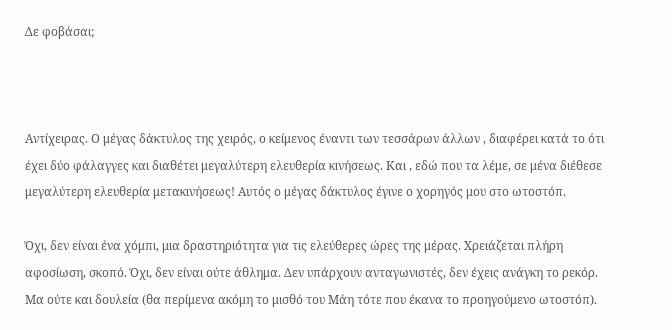Δε φοβάσαι;



Αντίχειρας. Ο μέγας δάκτυλος της χειρός, ο κείμενος έναντι των τεσσάρων άλλων , διαφέρει κατά το ότι έχει δύο φάλαγγες και διαθέτει μεγαλύτερη ελευθερία κινήσεως. Και , εδώ που τα λέμε, σε μένα διέθεσε μεγαλύτερη ελευθερία μετακινήσεως! Αυτός ο μέγας δάκτυλος έγινε ο χορηγός μου στο ωτοστόπ.

Όχι, δεν είναι ένα χόμπι, μια δραστηριότητα για τις ελεύθερες ώρες της μέρας. Χρειάζεται πλήρη αφοσίωση, σκοπό. Όχι, δεν είναι ούτε άθλημα. Δεν υπάρχουν ανταγωνιστές, δεν έχεις ανάγκη το ρεκόρ. Μα ούτε και δουλεία (θα περίμενα ακόμη το μισθό του Μάη τότε που έκανα το προηγούμενο ωτοστόπ).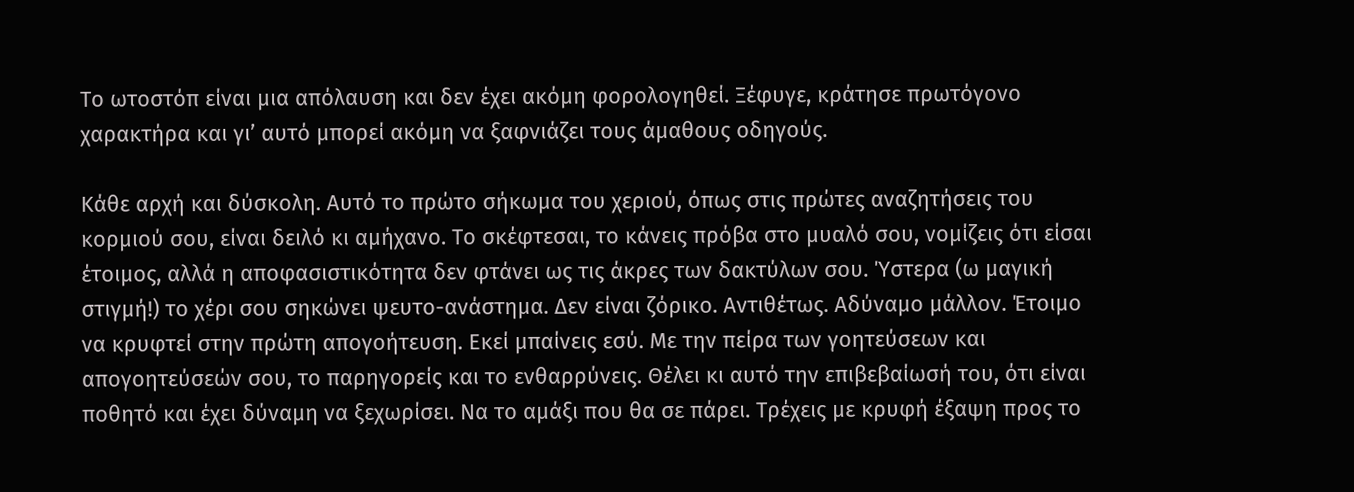Το ωτοστόπ είναι μια απόλαυση και δεν έχει ακόμη φορολογηθεί. Ξέφυγε, κράτησε πρωτόγονο χαρακτήρα και γι’ αυτό μπορεί ακόμη να ξαφνιάζει τους άμαθους οδηγούς.

Κάθε αρχή και δύσκολη. Αυτό το πρώτο σήκωμα του χεριού, όπως στις πρώτες αναζητήσεις του κορμιού σου, είναι δειλό κι αμήχανο. Το σκέφτεσαι, το κάνεις πρόβα στο μυαλό σου, νομίζεις ότι είσαι έτοιμος, αλλά η αποφασιστικότητα δεν φτάνει ως τις άκρες των δακτύλων σου. Ύστερα (ω μαγική στιγμή!) το χέρι σου σηκώνει ψευτο-ανάστημα. Δεν είναι ζόρικο. Αντιθέτως. Αδύναμο μάλλον. Έτοιμο να κρυφτεί στην πρώτη απογοήτευση. Εκεί μπαίνεις εσύ. Με την πείρα των γοητεύσεων και απογοητεύσεών σου, το παρηγορείς και το ενθαρρύνεις. Θέλει κι αυτό την επιβεβαίωσή του, ότι είναι ποθητό και έχει δύναμη να ξεχωρίσει. Να το αμάξι που θα σε πάρει. Τρέχεις με κρυφή έξαψη προς το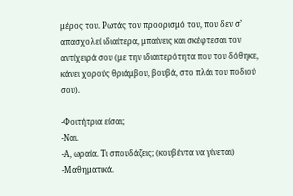μέρος του. Ρωτάς τον προορισμό του, που δεν σ’ απασχολεί ιδιαίτερα, μπαίνεις και σκέφτεσαι τον αντίχειρά σου (με την ιδιαιτερότητα που του δόθηκε, κάνει χορούς θριάμβου, βουβά, στο πλάι του ποδιού σου).

-Φοιτήτρια είσαι;
-Ναι.
-Α, ωραία. Τι σπουδάζεις; (κουβέντα να γίνεται)
-Μαθηματικά.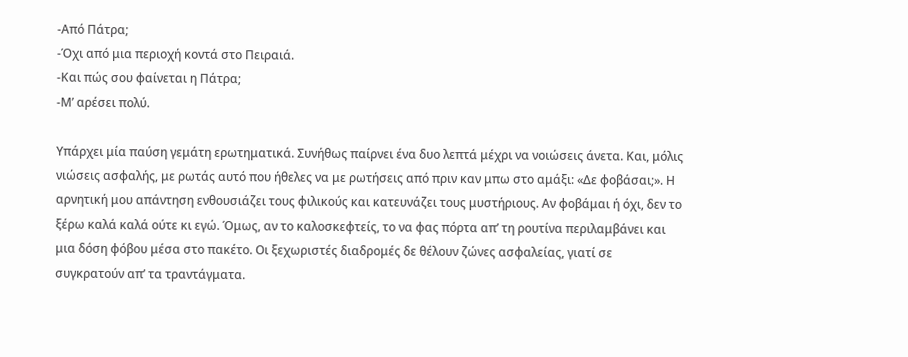-Από Πάτρα;
-Όχι από μια περιοχή κοντά στο Πειραιά.
-Και πώς σου φαίνεται η Πάτρα;
-Μ’ αρέσει πολύ.

Υπάρχει μία παύση γεμάτη ερωτηματικά. Συνήθως παίρνει ένα δυο λεπτά μέχρι να νοιώσεις άνετα. Και, μόλις νιώσεις ασφαλής, με ρωτάς αυτό που ήθελες να με ρωτήσεις από πριν καν μπω στο αμάξι: «Δε φοβάσαι;». Η αρνητική μου απάντηση ενθουσιάζει τους φιλικούς και κατευνάζει τους μυστήριους. Αν φοβάμαι ή όχι, δεν το ξέρω καλά καλά ούτε κι εγώ. Όμως, αν το καλοσκεφτείς, το να φας πόρτα απ’ τη ρουτίνα περιλαμβάνει και μια δόση φόβου μέσα στο πακέτο. Οι ξεχωριστές διαδρομές δε θέλουν ζώνες ασφαλείας, γιατί σε συγκρατούν απ’ τα τραντάγματα.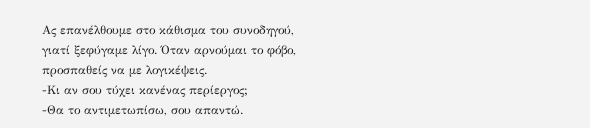Ας επανέλθουμε στο κάθισμα του συνοδηγού, γιατί ξεφύγαμε λίγο. Όταν αρνούμαι το φόβο, προσπαθείς να με λογικέψεις.
-Κι αν σου τύχει κανένας περίεργος;
-Θα το αντιμετωπίσω, σου απαντώ.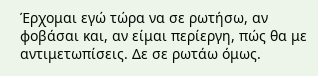Έρχομαι εγώ τώρα να σε ρωτήσω, αν φοβάσαι και, αν είμαι περίεργη, πώς θα με αντιμετωπίσεις. Δε σε ρωτάω όμως.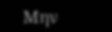Μην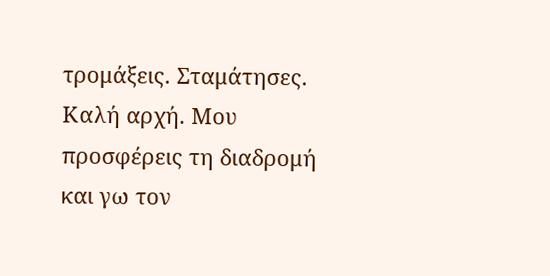τρομάξεις. Σταμάτησες. Καλή αρχή. Μου προσφέρεις τη διαδρομή και γω τον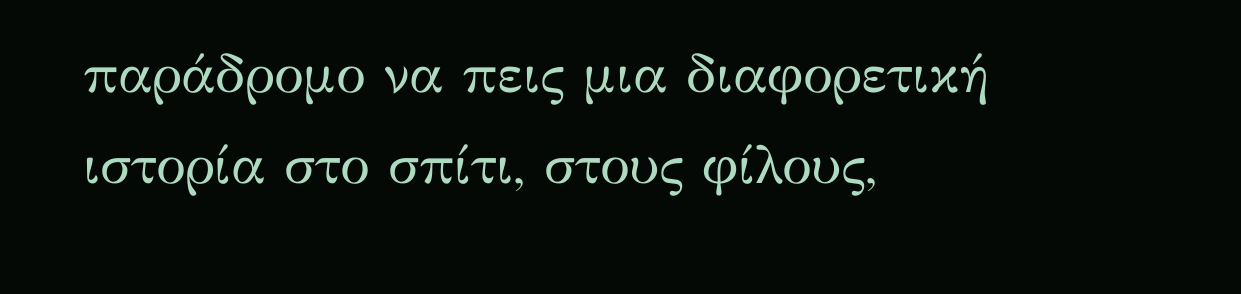παράδρομο να πεις μια διαφορετική ιστορία στο σπίτι, στους φίλους,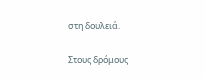στη δουλειά.

Στους δρόμους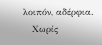λοιπόν, αδέρφια.
   Χωρίς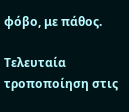φόβο, με πάθος.

Τελευταία τροποποίηση στις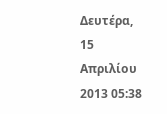Δευτέρα, 15 Απριλίου 2013 05:38